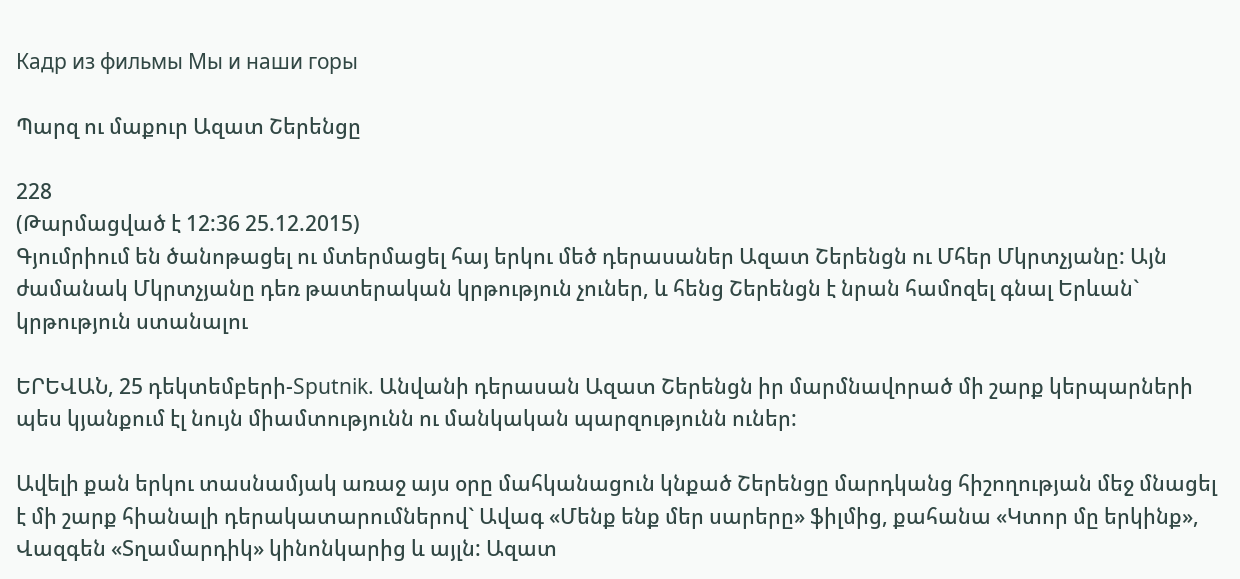Кадр из фильмы Мы и наши горы

Պարզ ու մաքուր Ազատ Շերենցը

228
(Թարմացված է 12:36 25.12.2015)
Գյումրիում են ծանոթացել ու մտերմացել հայ երկու մեծ դերասաներ Ազատ Շերենցն ու Մհեր Մկրտչյանը: Այն ժամանակ Մկրտչյանը դեռ թատերական կրթություն չուներ, և հենց Շերենցն է նրան համոզել գնալ Երևան` կրթություն ստանալու

ԵՐԵՎԱՆ, 25 դեկտեմբերի-Sputnik. Անվանի դերասան Ազատ Շերենցն իր մարմնավորած մի շարք կերպարների պես կյանքում էլ նույն միամտությունն ու մանկական պարզությունն ուներ:

Ավելի քան երկու տասնամյակ առաջ այս օրը մահկանացուն կնքած Շերենցը մարդկանց հիշողության մեջ մնացել է մի շարք հիանալի դերակատարումներով` Ավագ «Մենք ենք մեր սարերը» ֆիլմից, քահանա «Կտոր մը երկինք», Վազգեն «Տղամարդիկ» կինոնկարից և այլն: Ազատ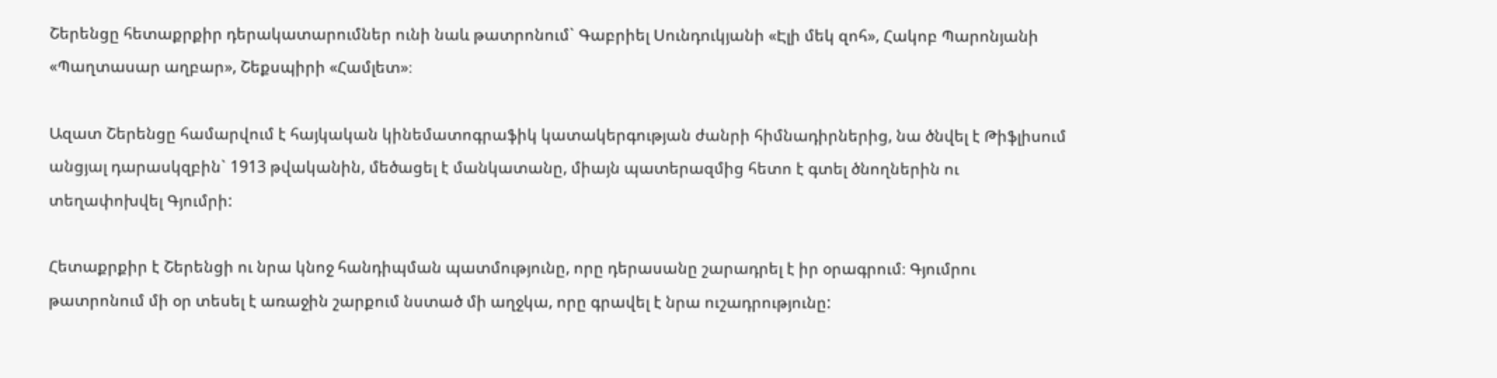Շերենցը հետաքրքիր դերակատարումներ ունի նաև թատրոնում` Գաբրիել Սունդուկյանի «Էլի մեկ զոհ», Հակոբ Պարոնյանի «Պաղտասար աղբար», Շեքսպիրի «Համլետ»։

Ազատ Շերենցը համարվում է հայկական կինեմատոգրաֆիկ կատակերգության ժանրի հիմնադիրներից, նա ծնվել է Թիֆլիսում անցյալ դարասկզբին` 1913 թվականին, մեծացել է մանկատանը, միայն պատերազմից հետո է գտել ծնողներին ու տեղափոխվել Գյումրի:

Հետաքրքիր է Շերենցի ու նրա կնոջ հանդիպման պատմությունը, որը դերասանը շարադրել է իր օրագրում։ Գյումրու թատրոնում մի օր տեսել է առաջին շարքում նստած մի աղջկա, որը գրավել է նրա ուշադրությունը: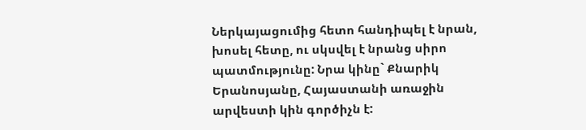Ներկայացումից հետո հանդիպել է նրան, խոսել հետը, ու սկսվել է նրանց սիրո պատմությունը: Նրա կինը` Քնարիկ Երանոսյանը, Հայաստանի առաջին արվեստի կին գործիչն է: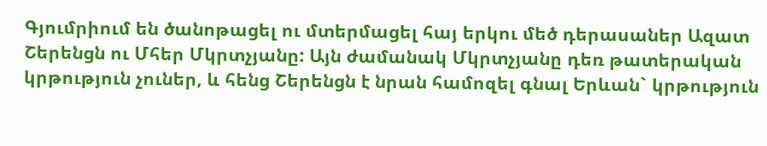Գյումրիում են ծանոթացել ու մտերմացել հայ երկու մեծ դերասաներ Ազատ Շերենցն ու Մհեր Մկրտչյանը: Այն ժամանակ Մկրտչյանը դեռ թատերական կրթություն չուներ, և հենց Շերենցն է նրան համոզել գնալ Երևան` կրթություն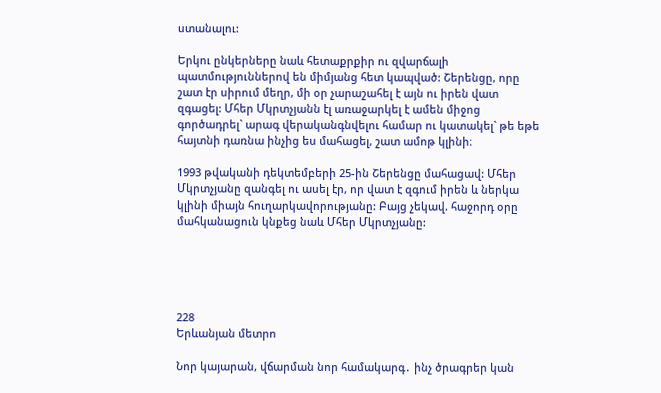ստանալու:

Երկու ընկերները նաև հետաքրքիր ու զվարճալի պատմություններով են միմյանց հետ կապված: Շերենցը, որը շատ էր սիրում մեղր, մի օր չարաշահել է այն ու իրեն վատ զգացել: Մհեր Մկրտչյանն էլ առաջարկել է ամեն միջոց գործադրել` արագ վերականգնվելու համար ու կատակել` թե եթե հայտնի դառնա ինչից ես մահացել, շատ ամոթ կլինի։

1993 թվականի դեկտեմբերի 25-ին Շերենցը մահացավ: Մհեր Մկրտչյանը զանգել ու ասել էր, որ վատ է զգում իրեն և ներկա կլինի միայն հուղարկավորությանը: Բայց չեկավ. հաջորդ օրը մահկանացուն կնքեց նաև Մհեր Մկրտչյանը:





228
Երևանյան մետրո

Նոր կայարան, վճարման նոր համակարգ․ ինչ ծրագրեր կան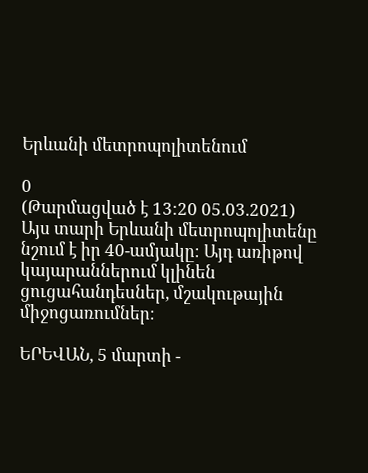Երևանի մետրոպոլիտենում

0
(Թարմացված է 13:20 05.03.2021)
Այս տարի Երևանի մետրոպոլիտենը նշում է իր 40-ամյակը։ Այդ առիթով կայարաններում կլինեն ցուցահանդեսներ, մշակութային միջոցառումներ։

ԵՐԵՎԱՆ, 5 մարտի -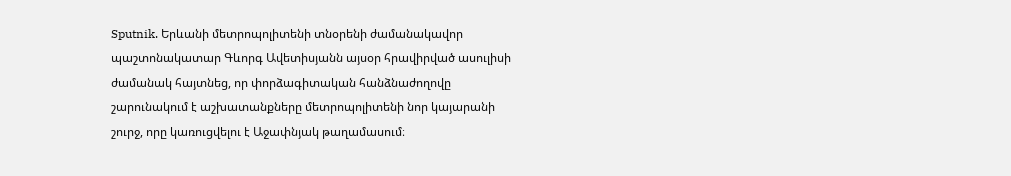Sputnik. Երևանի մետրոպոլիտենի տնօրենի ժամանակավոր պաշտոնակատար Գևորգ Ավետիսյանն այսօր հրավիրված ասուլիսի ժամանակ հայտնեց, որ փորձագիտական հանձնաժողովը շարունակում է աշխատանքները մետրոպոլիտենի նոր կայարանի շուրջ, որը կառուցվելու է Աջափնյակ թաղամասում։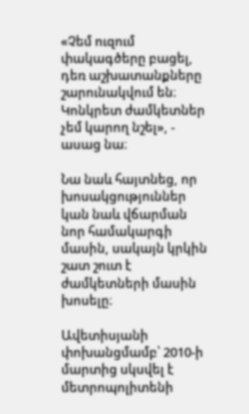«Չեմ ուզում փակագծերը բացել, դեռ աշխատանքները շարունակվում են։ Կոնկրետ ժամկետներ չեմ կարող նշել», - ասաց նա։

Նա նաև հայտնեց, որ խոսակցություններ կան նաև վճարման նոր համակարգի մասին, սակայն կրկին շատ շուտ է ժամկետների մասին խոսելը։

Ավետիսյանի փոխանցմամբ՝ 2010-ի մարտից սկսվել է մետրոպոլիտենի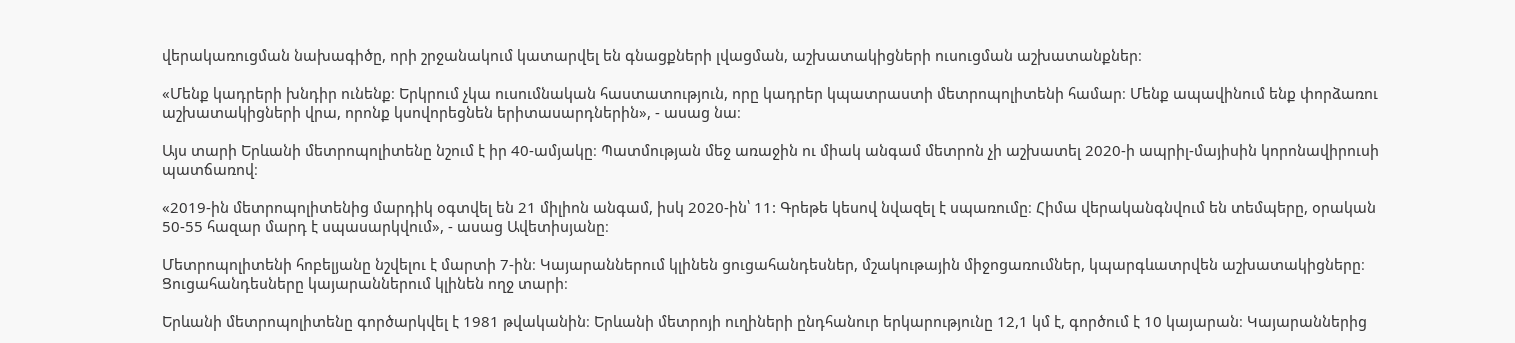վերակառուցման նախագիծը, որի շրջանակում կատարվել են գնացքների լվացման, աշխատակիցների ուսուցման աշխատանքներ։

«Մենք կադրերի խնդիր ունենք։ Երկրում չկա ուսումնական հաստատություն, որը կադրեր կպատրաստի մետրոպոլիտենի համար։ Մենք ապավինում ենք փորձառու աշխատակիցների վրա, որոնք կսովորեցնեն երիտասարդներին», - ասաց նա։

Այս տարի Երևանի մետրոպոլիտենը նշում է իր 40-ամյակը։ Պատմության մեջ առաջին ու միակ անգամ մետրոն չի աշխատել 2020-ի ապրիլ-մայիսին կորոնավիրուսի պատճառով։

«2019-ին մետրոպոլիտենից մարդիկ օգտվել են 21 միլիոն անգամ, իսկ 2020-ին՝ 11: Գրեթե կեսով նվազել է սպառումը։ Հիմա վերականգնվում են տեմպերը, օրական 50-55 հազար մարդ է սպասարկվում», - ասաց Ավետիսյանը։

Մետրոպոլիտենի հոբելյանը նշվելու է մարտի 7-ին։ Կայարաններում կլինեն ցուցահանդեսներ, մշակութային միջոցառումներ, կպարգևատրվեն աշխատակիցները։ Ցուցահանդեսները կայարաններում կլինեն ողջ տարի։

Երևանի մետրոպոլիտենը գործարկվել է 1981 թվականին։ Երևանի մետրոյի ուղիների ընդհանուր երկարությունը 12,1 կմ է, գործում է 10 կայարան։ Կայարաններից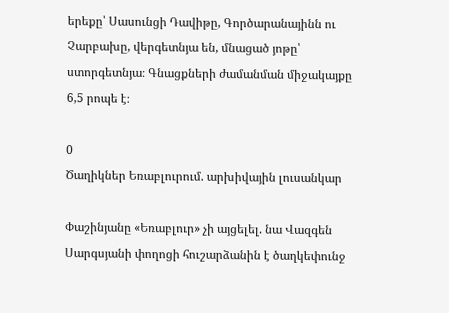երեքը՝ Սասունցի Դավիթը, Գործարանայինն ու Չարբախը, վերգետնյա են, մնացած յոթը՝ ստորգետնյա։ Գնացքների ժամանման միջակայքը 6,5 րոպե է։

0
Ծաղիկներ Եռաբլուրում. արխիվային լուսանկար

Փաշինյանը «Եռաբլուր» չի այցելել. նա Վազգեն Սարգսյանի փողոցի հուշարձանին է ծաղկեփունջ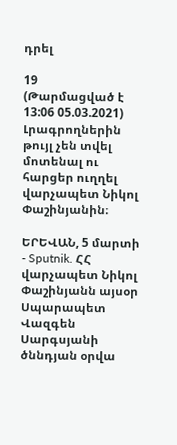դրել

19
(Թարմացված է 13:06 05.03.2021)
Լրագրողներին թույլ չեն տվել մոտենալ ու հարցեր ուղղել վարչապետ Նիկոլ Փաշինյանին։

ԵՐԵՎԱՆ, 5 մարտի - Sputnik. ՀՀ վարչապետ Նիկոլ Փաշինյանն այսօր Սպարապետ Վազգեն Սարգսյանի ծննդյան օրվա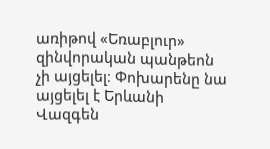առիթով «Եռաբլուր» զինվորական պանթեոն չի այցելել։ Փոխարենը նա այցելել է Երևանի Վազգեն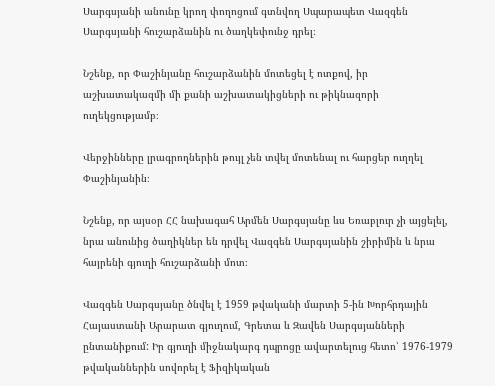Սարգսյանի անունը կրող փողոցում գտնվող Սպարապետ Վազգեն Սարգսյանի հուշարձանին ու ծաղկեփունջ դրել։

Նշենք, որ Փաշինյանը հուշարձանին մոտեցել է ոտքով, իր աշխատակազմի մի քանի աշխատակիցների ու թիկնազորի ուղեկցությամբ։

Վերջինները լրագրողներին թույլ չեն տվել մոտենալ ու հարցեր ուղղել Փաշինյանին։

Նշենք, որ այսօր ՀՀ նախագահ Արմեն Սարգսյանը ևս Եռաբլուր չի այցելել, նրա անունից ծաղիկներ են դրվել Վազգեն Սարգսյանին շիրիմին և նրա հայրենի գյուղի հուշարձանի մոտ։

Վազգեն Սարգսյանը ծնվել է 1959 թվականի մարտի 5-ին Խորհրդային Հայաստանի Արարատ գյուղում, Գրետա և Զավեն Սարգսյանների ընտանիքում: Իր գյուղի միջնակարգ դպրոցը ավարտելուց հետո՝ 1976-1979 թվականներին սովորել է Ֆիզիկական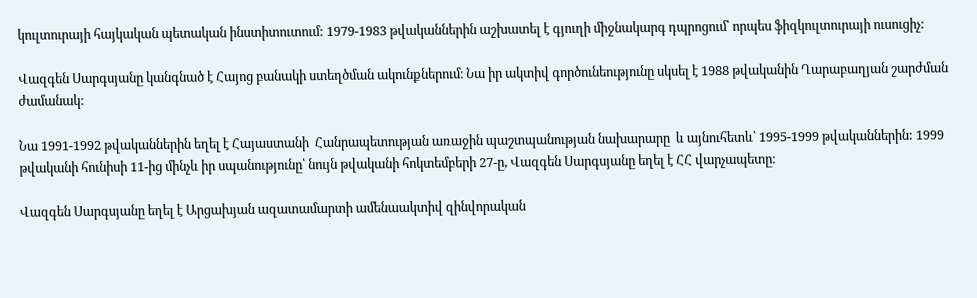կուլտուրայի հայկական պետական ինստիտուտում: 1979-1983 թվականներին աշխատել է գյուղի միջնակարգ դպրոցում՝ որպես ֆիզկուլտուրայի ուսուցիչ:

Վազգեն Սարգսյանը կանգնած է Հայոց բանակի ստեղծման ակունքներում։ Նա իր ակտիվ գործունեությունը սկսել է 1988 թվականին Ղարաբաղյան շարժման ժամանակ:

Նա 1991-1992 թվականներին եղել է Հայաստանի  Հանրապետության առաջին պաշտպանության նախարարը  և այնուհետև՝ 1995-1999 թվականներին: 1999 թվականի հունիսի 11-ից մինչև իր սպանությունը՝ նույն թվականի հոկտեմբերի 27-ը, Վազգեն Սարգսյանը եղել է ՀՀ վարչապետը։

Վազգեն Սարգսյանը եղել է Արցախյան ազատամարտի ամենաակտիվ զինվորական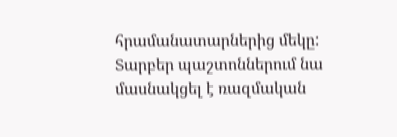հրամանատարներից մեկը: Տարբեր պաշտոններում նա մասնակցել է ռազմական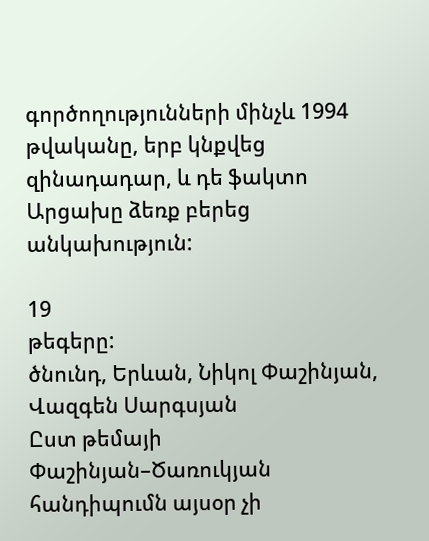գործողությունների մինչև 1994 թվականը, երբ կնքվեց զինադադար, և դե ֆակտո Արցախը ձեռք բերեց անկախություն:

19
թեգերը:
ծնունդ, Երևան, Նիկոլ Փաշինյան, Վազգեն Սարգսյան
Ըստ թեմայի
Փաշինյան–Ծառուկյան հանդիպումն այսօր չի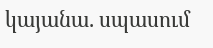կայանա. սպասում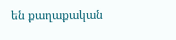են քաղաքական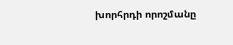խորհրդի որոշմանը